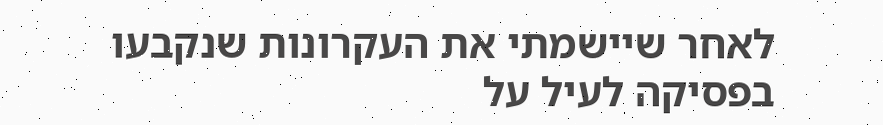לאחר שיישמתי את העקרונות שנקבעו בפסיקה לעיל על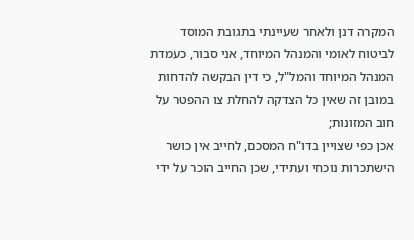המקרה דנן ולאחר שעיינתי בתגובת המוסד לביטוח לאומי והמנהל המיוחד, אני סבור, כעמדת המנהל המיוחד והמל"ל, כי דין הבקשה להדחות במובן זה שאין כל הצדקה להחלת צו ההפטר על חוב המזונות;
אכן כפי שצויין בדו"ח המסכם, לחייב אין כושר הישתכרות נוכחי ועתידי, שכן החייב הוכר על ידי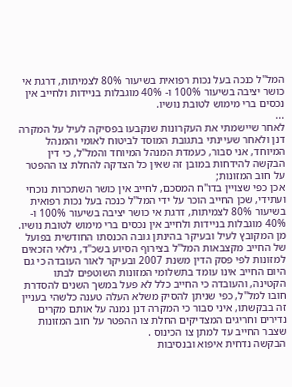המל"ל כנכה בעל נכות רפואית בשיעור 80% לצמיתות, דרגת אי כושר יציבה בשיעור 100% ו- 40% מוגבלות בניידות ולחייב אין נכסים ברי מימוש לטובת נושיו.
...
לאחר שיישמתי את העקרונות שנקבעו בפסיקה לעיל על המקרה דנן ולאחר שעיינתי בתגובת המוסד לביטוח לאומי והמנהל המיוחד, אני סבור, כעמדת המנהל המיוחד והמל"ל, כי דין הבקשה להידחות במובן זה שאין כל הצדקה להחלת צו ההפטר על חוב המזונות;
אכן כפי שצויין בדו"ח המסכם, לחייב אין כושר השתכרות נוכחי ועתידי, שכן החייב הוכר על ידי המל"ל כנכה בעל נכות רפואית בשיעור 80% לצמיתות, דרגת אי כושר יציבה בשיעור 100% ו- 40% מוגבלות בניידות ולחייב אין נכסים ברי מימוש לטובת נושיו.
מן המקובץ לעיל ובעיקר בהינתן גובה הכנסתו החודשית בפועל של החייב מקצבאות המל"ל בצירוף הסיוע בשכ"ד, גילאי הזכאים למזונות לפי פסק הדין משנת 2007 ובעיקר לאור העובדה כי גם היום החייב אינו עומד בתשלומי המזונות השוטפים לבתו הקטינה, והעובדה כי החייב כלל לא פעל במשך השנים להסדרת חובו למל"ל, כפי שניתן להסיק משלא העלה טענה כלשהי בעניין זה בבקשתו, איני סבור כי המקרה דנן נמנה על אותם מקרים נדירים וחריגים המצדיקים החלת צו ההפטר על חוב המזונות שצבר החייב עד למתן צו הכינוס .
הבקשה נדחית איפוא ובנסיבות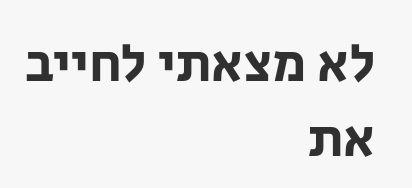לא מצאתי לחייב את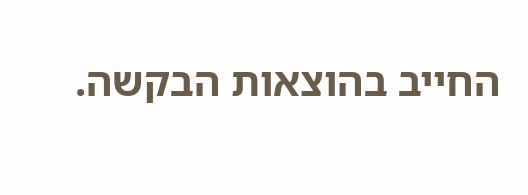החייב בהוצאות הבקשה.